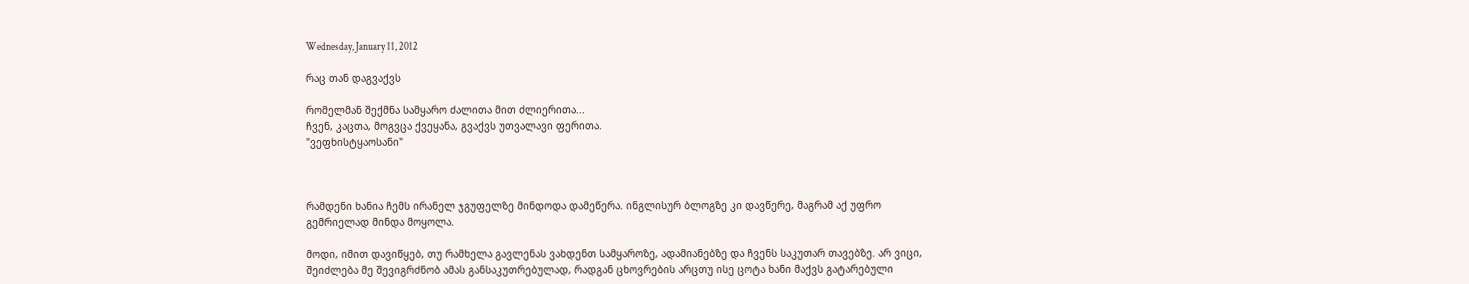Wednesday, January 11, 2012

რაც თან დაგვაქვს

რომელმან შექმნა სამყარო ძალითა მით ძლიერითა...
ჩვენ, კაცთა, მოგვცა ქვეყანა, გვაქვს უთვალავი ფერითა.
"ვეფხისტყაოსანი"



რამდენი ხანია ჩემს ირანელ ჯგუფელზე მინდოდა დამეწერა. ინგლისურ ბლოგზე კი დავწერე, მაგრამ აქ უფრო გემრიელად მინდა მოყოლა.

მოდი, იმით დავიწყებ, თუ რამხელა გავლენას ვახდენთ სამყაროზე, ადამიანებზე და ჩვენს საკუთარ თავებზე. არ ვიცი, შეიძლება მე შევიგრძნობ ამას განსაკუთრებულად, რადგან ცხოვრების არცთუ ისე ცოტა ხანი მაქვს გატარებული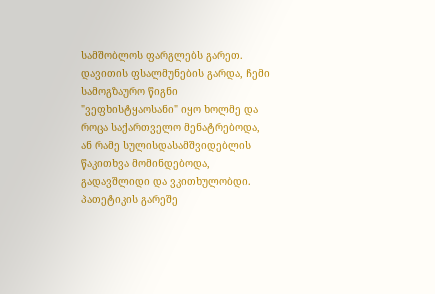სამშობლოს ფარგლებს გარეთ. დავითის ფსალმუნების გარდა, ჩემი სამოგზაურო წიგნი "ვეფხისტყაოსანი" იყო ხოლმე და როცა საქართველო მენატრებოდა, ან რამე სულისდასამშვიდებლის წაკითხვა მომინდებოდა, გადავშლიდი და ვკითხულობდი. პათეტიკის გარეშე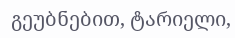გეუბნებით, ტარიელი,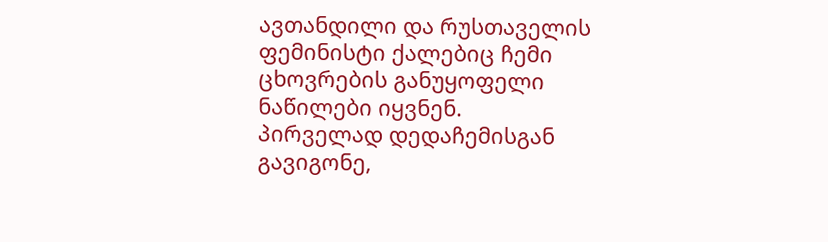ავთანდილი და რუსთაველის ფემინისტი ქალებიც ჩემი ცხოვრების განუყოფელი ნაწილები იყვნენ.
პირველად დედაჩემისგან გავიგონე,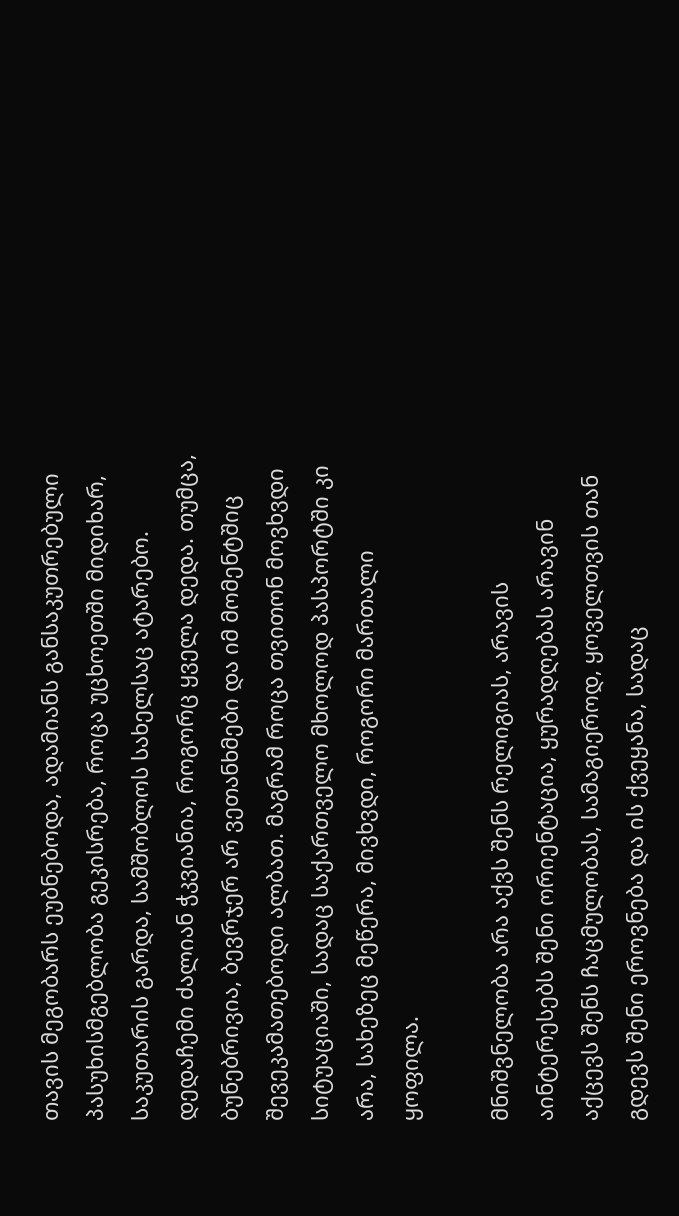თავის მეგობარს ეუბნებოდა, ადამიანს განსაკუთრებული პასუხისმგებლობა გეკისრება, როცა უცხოეთში მიდიხარ, საკუთარის გარდა, სამშობლოს სახელსაც ატარებო. დედაჩემი ძალიან ჭკვიანია, როგორც ყველა დედა. თუმცა, ბუნებრივია, ბევრჯერ არ ვეთანხმები და იმ მომენტშიც შევეკამათებოდი ალბათ. მაგრამ როცა თვითონ მოვხვდი სიტუაციაში, სადაც საქართველო მხოლოდ პასპორტში კი არა, სახეზეც მეწერა, მივხვდი, როგორი მართალი ყოფილა.

მნიშვნელობა არა აქვს შენს რელიგიას, არავის აინტერესებს შენი ორიენტაცია, ყურადღებას არავინ აქცევს შენს ჩაცმულობას, სამაგიეროდ, ყოველთვის თან გდევს შენი ეროვნება და ის ქვეყანა, სადაც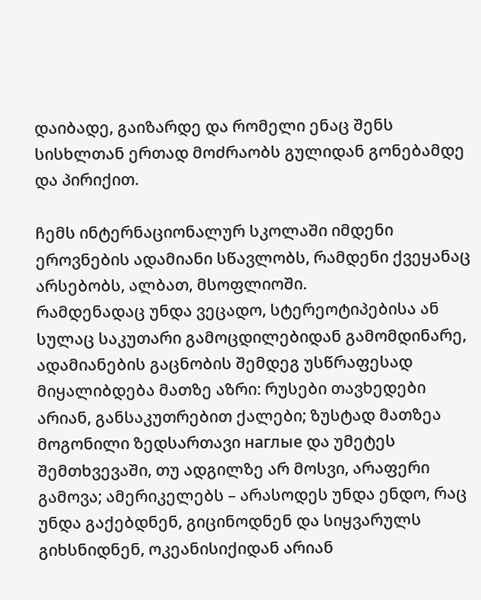დაიბადე, გაიზარდე და რომელი ენაც შენს სისხლთან ერთად მოძრაობს გულიდან გონებამდე და პირიქით.

ჩემს ინტერნაციონალურ სკოლაში იმდენი ეროვნების ადამიანი სწავლობს, რამდენი ქვეყანაც არსებობს, ალბათ, მსოფლიოში.
რამდენადაც უნდა ვეცადო, სტერეოტიპებისა ან სულაც საკუთარი გამოცდილებიდან გამომდინარე, ადამიანების გაცნობის შემდეგ უსწრაფესად მიყალიბდება მათზე აზრი: რუსები თავხედები არიან, განსაკუთრებით ქალები; ზუსტად მათზეა მოგონილი ზედსართავი наглые და უმეტეს შემთხვევაში, თუ ადგილზე არ მოსვი, არაფერი გამოვა; ამერიკელებს – არასოდეს უნდა ენდო, რაც უნდა გაქებდნენ, გიცინოდნენ და სიყვარულს გიხსნიდნენ, ოკეანისიქიდან არიან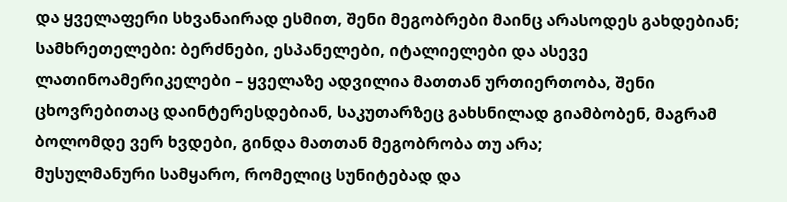და ყველაფერი სხვანაირად ესმით, შენი მეგობრები მაინც არასოდეს გახდებიან; სამხრეთელები: ბერძნები, ესპანელები, იტალიელები და ასევე ლათინოამერიკელები – ყველაზე ადვილია მათთან ურთიერთობა, შენი ცხოვრებითაც დაინტერესდებიან, საკუთარზეც გახსნილად გიამბობენ, მაგრამ ბოლომდე ვერ ხვდები, გინდა მათთან მეგობრობა თუ არა;
მუსულმანური სამყარო, რომელიც სუნიტებად და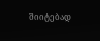შიიტებად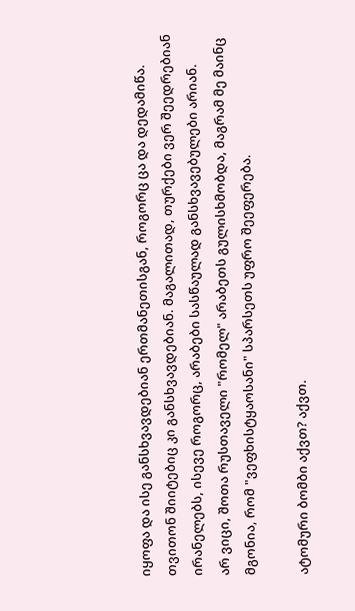იყოფა და ისე განსხვავდებიან ერთმანეთისგან, როგორც ცა და დედამიწა. თვითონ შიიტებიც კი განსხვავდებიან. მაგალითად, თურქები ვერ შეედრებიან ირანელებს, ისევე როგორც, არაბები სასწაულად განსხვავებულები არიან.
არ ვიცი, შოთა რუსთაველი "რომელ" არაბეთს გულისხმობდა, მაგრამ მე მაინც მგონია, რომ "ვეფხისტყაოსანი" სპარსეთს უფრო შეეფერება.

ატომური ბომბი აქვთ? აქვთ.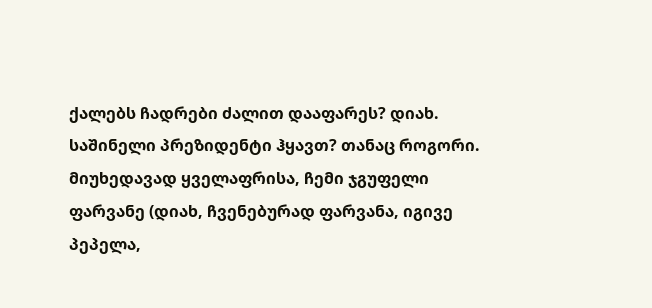ქალებს ჩადრები ძალით დააფარეს? დიახ.
საშინელი პრეზიდენტი ჰყავთ? თანაც როგორი.
მიუხედავად ყველაფრისა, ჩემი ჯგუფელი ფარვანე (დიახ, ჩვენებურად ფარვანა, იგივე პეპელა,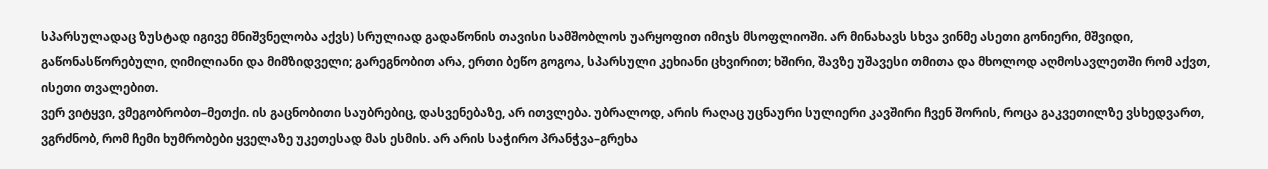სპარსულადაც ზუსტად იგივე მნიშვნელობა აქვს) სრულიად გადაწონის თავისი სამშობლოს უარყოფით იმიჯს მსოფლიოში. არ მინახავს სხვა ვინმე ასეთი გონიერი, მშვიდი, გაწონასწორებული, ღიმილიანი და მიმზიდველი; გარეგნობით არა, ერთი ბეწო გოგოა, სპარსული კეხიანი ცხვირით; ხშირი, შავზე უშავესი თმითა და მხოლოდ აღმოსავლეთში რომ აქვთ, ისეთი თვალებით.
ვერ ვიტყვი, ვმეგობრობთ–მეთქი. ის გაცნობითი საუბრებიც, დასვენებაზე, არ ითვლება. უბრალოდ, არის რაღაც უცნაური სულიერი კავშირი ჩვენ შორის, როცა გაკვეთილზე ვსხედვართ, ვგრძნობ, რომ ჩემი ხუმრობები ყველაზე უკეთესად მას ესმის. არ არის საჭირო პრანჭვა–გრეხა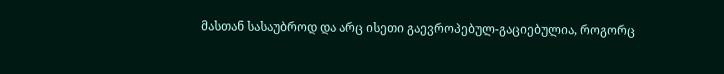მასთან სასაუბროდ და არც ისეთი გაევროპებულ-გაციებულია, როგორც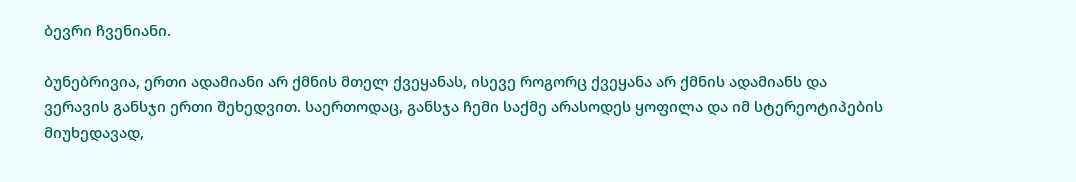ბევრი ჩვენიანი.

ბუნებრივია, ერთი ადამიანი არ ქმნის მთელ ქვეყანას, ისევე როგორც ქვეყანა არ ქმნის ადამიანს და ვერავის განსჯი ერთი შეხედვით. საერთოდაც, განსჯა ჩემი საქმე არასოდეს ყოფილა და იმ სტერეოტიპების მიუხედავად,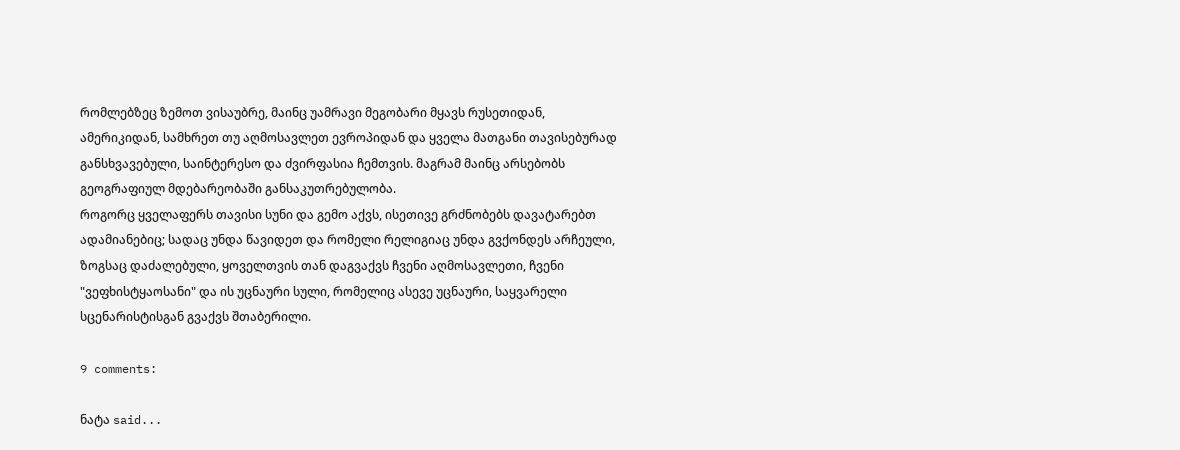რომლებზეც ზემოთ ვისაუბრე, მაინც უამრავი მეგობარი მყავს რუსეთიდან, ამერიკიდან, სამხრეთ თუ აღმოსავლეთ ევროპიდან და ყველა მათგანი თავისებურად განსხვავებული, საინტერესო და ძვირფასია ჩემთვის. მაგრამ მაინც არსებობს გეოგრაფიულ მდებარეობაში განსაკუთრებულობა.
როგორც ყველაფერს თავისი სუნი და გემო აქვს, ისეთივე გრძნობებს დავატარებთ ადამიანებიც; სადაც უნდა წავიდეთ და რომელი რელიგიაც უნდა გვქონდეს არჩეული, ზოგსაც დაძალებული, ყოველთვის თან დაგვაქვს ჩვენი აღმოსავლეთი, ჩვენი "ვეფხისტყაოსანი" და ის უცნაური სული, რომელიც ასევე უცნაური, საყვარელი სცენარისტისგან გვაქვს შთაბერილი.

9 comments:

ნატა said...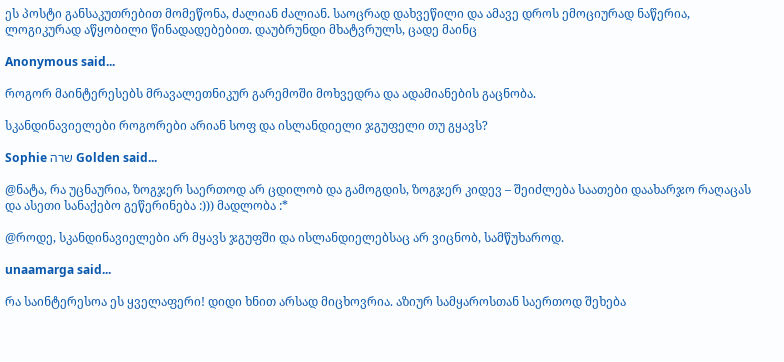ეს პოსტი განსაკუთრებით მომეწონა, ძალიან ძალიან. საოცრად დახვეწილი და ამავე დროს ემოციურად ნაწერია, ლოგიკურად აწყობილი წინადადებებით. დაუბრუნდი მხატვრულს, ცადე მაინც

Anonymous said...

როგორ მაინტერესებს მრავალეთნიკურ გარემოში მოხვედრა და ადამიანების გაცნობა.

სკანდინავიელები როგორები არიან სოფ და ისლანდიელი ჯგუფელი თუ გყავს?

Sophie שרה Golden said...

@ნატა, რა უცნაურია, ზოგჯერ საერთოდ არ ცდილობ და გამოგდის, ზოგჯერ კიდევ – შეიძლება საათები დაახარჯო რაღაცას და ასეთი სანაქებო გეწერინება :))) მადლობა :*

@როდე, სკანდინავიელები არ მყავს ჯგუფში და ისლანდიელებსაც არ ვიცნობ, სამწუხაროდ.

unaamarga said...

რა საინტერესოა ეს ყველაფერი! დიდი ხნით არსად მიცხოვრია. აზიურ სამყაროსთან საერთოდ შეხება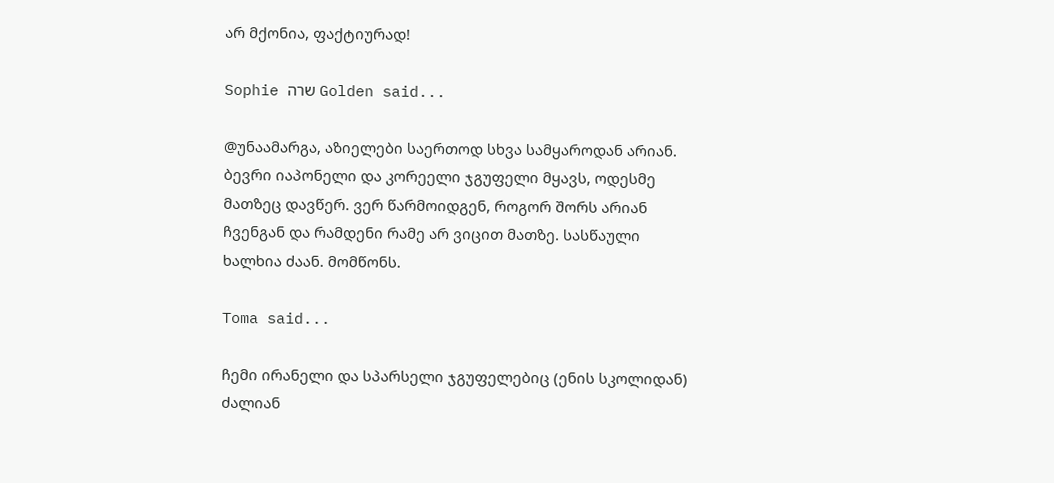არ მქონია, ფაქტიურად!

Sophie שרה Golden said...

@უნაამარგა, აზიელები საერთოდ სხვა სამყაროდან არიან. ბევრი იაპონელი და კორეელი ჯგუფელი მყავს, ოდესმე მათზეც დავწერ. ვერ წარმოიდგენ, როგორ შორს არიან ჩვენგან და რამდენი რამე არ ვიცით მათზე. სასწაული ხალხია ძაან. მომწონს.

Toma said...

ჩემი ირანელი და სპარსელი ჯგუფელებიც (ენის სკოლიდან) ძალიან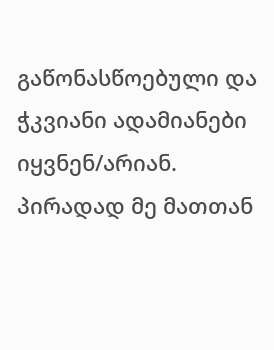გაწონასწოებული და ჭკვიანი ადამიანები იყვნენ/არიან. პირადად მე მათთან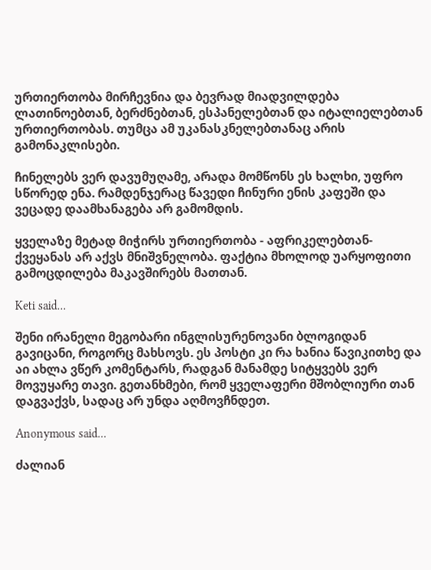ურთიერთობა მირჩევნია და ბევრად მიადვილდება ლათინოებთან, ბერძნებთან, ესპანელებთან და იტალიელებთან ურთიერთობას. თუმცა ამ უკანასკნელებთანაც არის გამონაკლისები.

ჩინელებს ვერ დავუმუღამე, არადა მომწონს ეს ხალხი, უფრო სწორედ ენა. რამდენჯერაც წავედი ჩინური ენის კაფეში და ვეცადე დაამხანაგება არ გამომდის.

ყველაზე მეტად მიჭირს ურთიერთობა - აფრიკელებთან-ქვეყანას არ აქვს მნიშვნელობა. ფაქტია მხოლოდ უარყოფითი გამოცდილება მაკავშირებს მათთან.

Keti said...

შენი ირანელი მეგობარი ინგლისურენოვანი ბლოგიდან გავიცანი, როგორც მახსოვს. ეს პოსტი კი რა ხანია წავიკითხე და აი ახლა ვწერ კომენტარს, რადგან მანამდე სიტყვებს ვერ მოვუყარე თავი. გეთანხმები, რომ ყველაფერი მშობლიური თან დაგვაქვს, სადაც არ უნდა აღმოვჩნდეთ.

Anonymous said...

ძალიან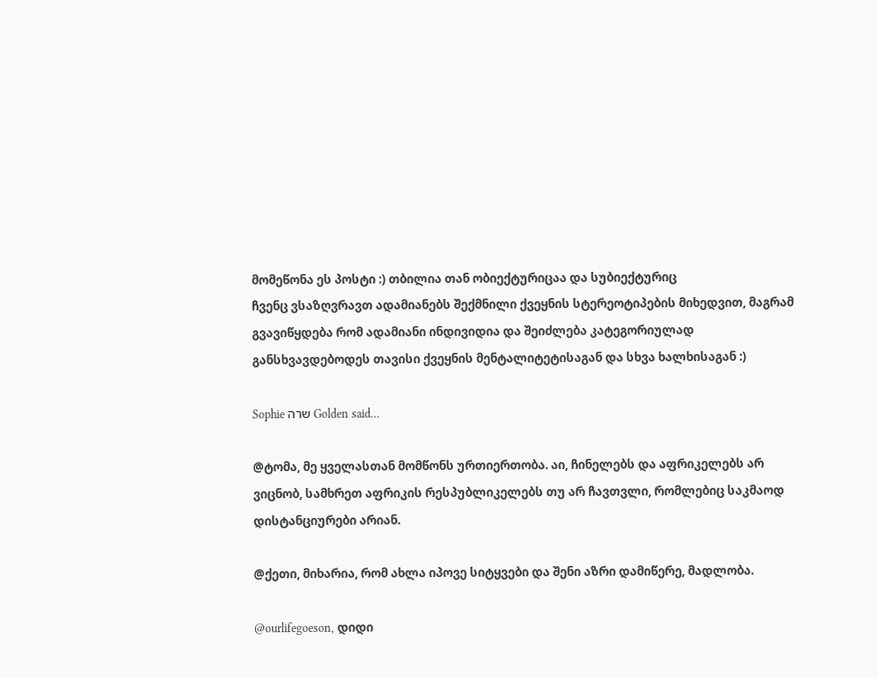მომეწონა ეს პოსტი :) თბილია თან ობიექტურიცაა და სუბიექტურიც
ჩვენც ვსაზღვრავთ ადამიანებს შექმნილი ქვეყნის სტერეოტიპების მიხედვით, მაგრამ გვავიწყდება რომ ადამიანი ინდივიდია და შეიძლება კატეგორიულად განსხვავდებოდეს თავისი ქვეყნის მენტალიტეტისაგან და სხვა ხალხისაგან :)

Sophie שרה Golden said...

@ტომა, მე ყველასთან მომწონს ურთიერთობა. აი, ჩინელებს და აფრიკელებს არ ვიცნობ, სამხრეთ აფრიკის რესპუბლიკელებს თუ არ ჩავთვლი, რომლებიც საკმაოდ დისტანციურები არიან.

@ქეთი, მიხარია, რომ ახლა იპოვე სიტყვები და შენი აზრი დამიწერე, მადლობა.

@ourlifegoeson, დიდი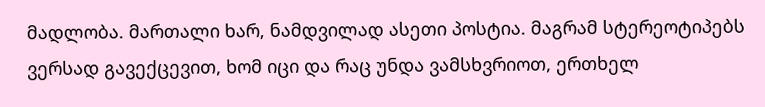მადლობა. მართალი ხარ, ნამდვილად ასეთი პოსტია. მაგრამ სტერეოტიპებს ვერსად გავექცევით, ხომ იცი და რაც უნდა ვამსხვრიოთ, ერთხელ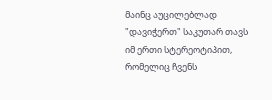მაინც აუცილებლად "დავიჭერთ" საკუთარ თავს იმ ერთი სტერეოტიპით, რომელიც ჩვენს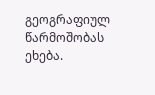გეოგრაფიულ წარმოშობას ეხება.